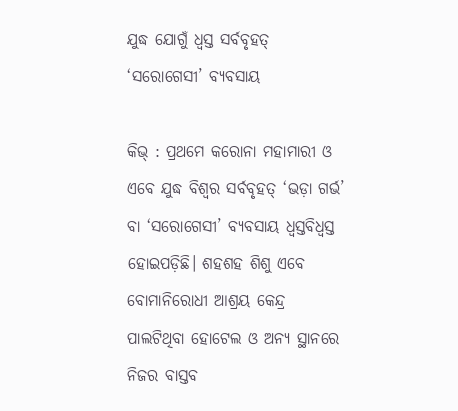ଯୁଦ୍ଧ ଯୋଗୁଁ ଧ୍ବସ୍ତ ସର୍ବବୃହତ୍‌ ‘ସରୋଗେସୀ’ ବ୍ୟବସାୟ

କିଭ୍‌ : ପ୍ରଥମେ କରୋନା ମହାମାରୀ ଓ ଏବେ ଯୁଦ୍ଧ ବିଶ୍ବର ସର୍ବବୃହତ୍‌ ‘ଭଡ଼ା ଗର୍ଭ’ ବା ‘ସରୋଗେସୀ’ ବ୍ୟବସାୟ ଧ୍ବସ୍ତବିଧ୍ବସ୍ତ ହୋଇପଡ଼ିଛି। ଶହଶହ ଶିଶୁ ଏବେ ବୋମାନିରୋଧୀ ଆଶ୍ରୟ କେନ୍ଦ୍ର ପାଲଟିଥିବା ହୋଟେଲ ଓ ଅନ୍ୟ ସ୍ଥାନରେ ନିଜର ବାସ୍ତବ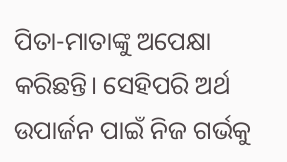ପିତା-ମାତାଙ୍କୁ ଅପେକ୍ଷା କରିଛନ୍ତି। ସେହିପରି ଅର୍ଥ ଉପାର୍ଜନ ପାଇଁ ନିଜ ଗର୍ଭକୁ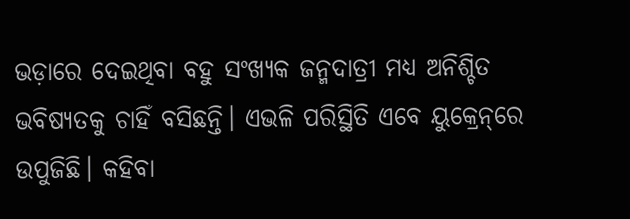ଭଡ଼ାରେ ଦେଇଥିବା ବହୁ ସଂଖ୍ୟକ ଜନ୍ମଦାତ୍ରୀ ମଧ୍ୟ ଅନିଶ୍ଚିତ ଭବିଷ୍ୟତକୁ ଚାହିଁ ବସିଛନ୍ତି। ଏଭଳି ପରିସ୍ଥିତି ଏବେ ୟୁକ୍ରେନ୍‌ରେ ଉପୁଜିଛି। କହିବା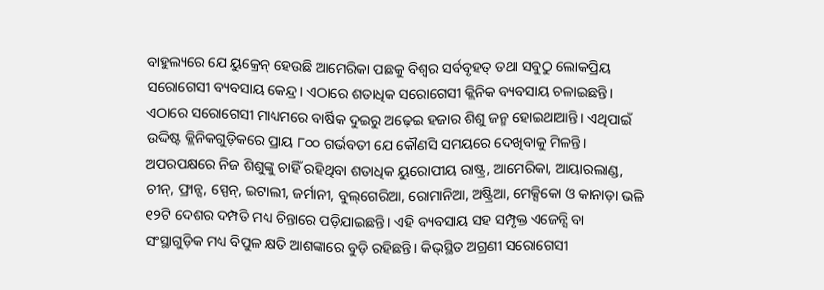ବାହୁଲ୍ୟରେ ଯେ ୟୁକ୍ରେନ୍‌ ହେଉଛି ଆମେରିକା ପଛକୁ ବିଶ୍ବର ସର୍ବବୃହତ୍‌ ତଥା ସବୁଠୁ ଲୋକପ୍ରିୟ ସରୋଗେସୀ ବ୍ୟବସାୟ କେନ୍ଦ୍ର। ଏଠାରେ ଶତାଧିକ ସରୋଗେସୀ କ୍ଲିନିକ ବ୍ୟବସାୟ ଚଳାଇଛନ୍ତି। ଏଠାରେ ସରୋଗେସୀ ମାଧ୍ୟମରେ ବାର୍ଷିକ ଦୁଇରୁ ଅଢ଼େଇ ହଜାର ଶିଶୁ ଜନ୍ମ ହୋଇଥାଆନ୍ତି। ଏଥିପାଇଁ ଉଦ୍ଦିଷ୍ଟ କ୍ଲିନିକଗୁଡ଼ିକରେ ପ୍ରାୟ ୮୦୦ ଗର୍ଭବତୀ ଯେ କୌଣସି ସମୟରେ ଦେଖିବାକୁ ମିଳନ୍ତି। ଅପରପକ୍ଷରେ ନିଜ ଶିଶୁଙ୍କୁ ଚାହିଁ ରହିଥିବା ଶତାଧିକ ୟୁରୋପୀୟ ରାଷ୍ଟ୍ର, ଆମେରିକା, ଆୟାରଲାଣ୍ଡ, ଚୀନ୍‌, ଫ୍ରାନ୍ସ, ସ୍ପେନ୍‌, ଇଟାଲୀ, ଜର୍ମାନୀ, ବୁଲ୍‌ଗେରିଆ, ରୋମାନିଆ, ଅଷ୍ଟ୍ରିଆ, ମେକ୍ସିକୋ ଓ କାନାଡ଼ା ଭଳି ୧୨ଟି ଦେଶର ଦମ୍ପତି ମଧ୍ୟ ଚିନ୍ତାରେ ପଡ଼ିଯାଇଛନ୍ତି। ଏହି ବ୍ୟବସାୟ ସହ ସମ୍ପୃକ୍ତ ଏଜେନ୍ସି ବା ସଂସ୍ଥାଗୁଡ଼ିକ ମଧ୍ୟ ବିପୁଳ କ୍ଷତି ଆଶଙ୍କାରେ ବୁଡ଼ି ରହିଛନ୍ତି। କିଭ୍‌ସ୍ଥିତ ଅଗ୍ରଣୀ ସରୋଗେସୀ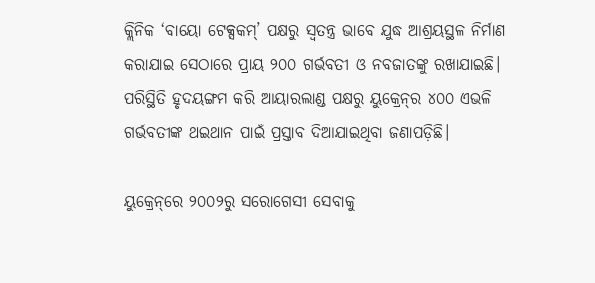କ୍ଲିନିକ ‘ବାୟୋ ଟେକ୍ସକମ୍‌’ ପକ୍ଷରୁ ସ୍ବତନ୍ତ୍ର ଭାବେ ଯୁଦ୍ଧ ଆଶ୍ରୟସ୍ଥଳ ନିର୍ମାଣ କରାଯାଇ ସେଠାରେ ପ୍ରାୟ ୨୦୦ ଗର୍ଭବତୀ ଓ ନବଜାତଙ୍କୁ ରଖାଯାଇଛି। ପରିସ୍ଥିତି ହୃଦୟଙ୍ଗମ କରି ଆୟାରଲାଣ୍ଡ ପକ୍ଷରୁ ୟୁକ୍ରେନ୍‌ର ୪୦୦ ଏଭଳି ଗର୍ଭବତୀଙ୍କ ଥଇଥାନ ପାଇଁ ପ୍ରସ୍ତାବ ଦିଆଯାଇଥିବା ଜଣାପଡ଼ିଛି।

ୟୁକ୍ରେନ୍‌ରେ ୨୦୦୨ରୁ ସରୋଗେସୀ ସେବାକୁ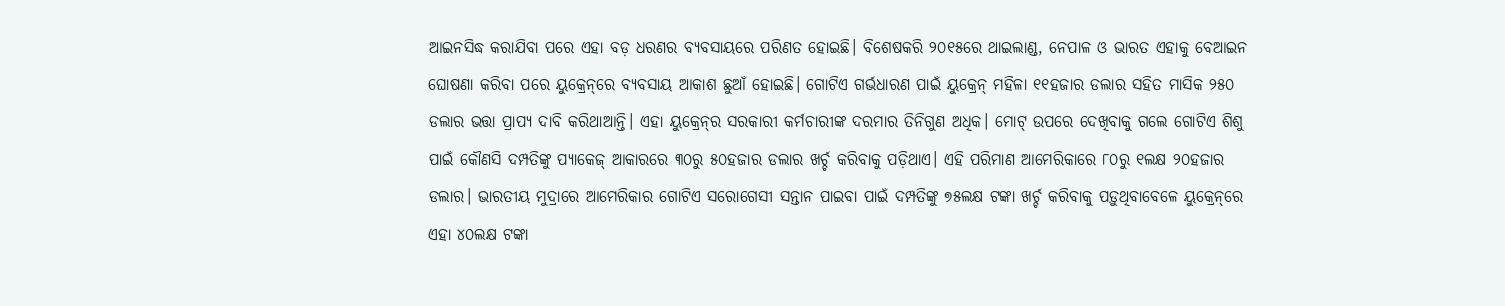ଆଇନସିଦ୍ଧ କରାଯିବା ପରେ ଏହା ବଡ଼ ଧରଣର ବ୍ୟବସାୟରେ ପରିଣତ ହୋଇଛି। ବିଶେଷକରି ୨୦୧୫ରେ ଥାଇଲାଣ୍ଡ, ନେପାଳ ଓ ଭାରତ ଏହାକୁ ବେଆଇନ ଘୋଷଣା କରିବା ପରେ ୟୁକ୍ରେନ୍‌ରେ ବ୍ୟବସାୟ ଆକାଶ ଛୁଆଁ ହୋଇଛି। ଗୋଟିଏ ଗର୍ଭଧାରଣ ପାଇଁ ୟୁକ୍ରେନ୍‌ ମହିଳା ୧୧ହଜାର ଡଲାର ସହିତ ମାସିକ ୨୫୦ ଡଲାର ଭତ୍ତା ପ୍ରାପ୍ୟ ଦାବି କରିଥାଆନ୍ତି। ଏହା ୟୁକ୍ରେନ୍‌ର ସରକାରୀ କର୍ମଚାରୀଙ୍କ ଦରମାର ତିନିଗୁଣ ଅଧିକ। ମୋଟ୍‌ ଉପରେ ଦେଖିବାକୁ ଗଲେ ଗୋଟିଏ ଶିଶୁ ପାଇଁ କୌଣସି ଦମ୍ପତିଙ୍କୁ ପ୍ୟାକେଜ୍‌ ଆକାରରେ ୩୦ରୁ ୫୦ହଜାର ଡଲାର ଖର୍ଚ୍ଚ କରିବାକୁ ପଡ଼ିଥାଏ। ଏହି ପରିମାଣ ଆମେରିକାରେ ୮୦ରୁ ୧ଲକ୍ଷ ୨୦ହଜାର ଡଲାର। ଭାରତୀୟ ମୁଦ୍ରାରେ ଆମେରିକାର ଗୋଟିଏ ସରୋଗେସୀ ସନ୍ତାନ ପାଇବା ପାଇଁ ଦମ୍ପତିଙ୍କୁ ୭୫ଲକ୍ଷ ଟଙ୍କା ଖର୍ଚ୍ଚ କରିବାକୁ ପଡ଼ୁଥିବାବେଳେ ୟୁକ୍ରେନ୍‌ରେ ଏହା ୪୦ଲକ୍ଷ ଟଙ୍କା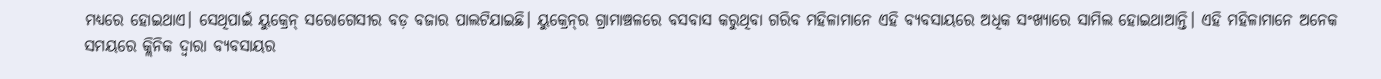ମଧ୍ୟରେ ହୋଇଥାଏ। ସେଥିପାଇଁ ୟୁକ୍ରେନ୍‌ ସରୋଗେସୀର ବଡ଼ ବଜାର ପାଲଟିଯାଇଛି। ୟୁକ୍ରେନ୍‌ର ଗ୍ରାମାଞ୍ଚଳରେ ବସବାସ କରୁଥିବା ଗରିବ ମହିଳାମାନେ ଏହି ବ୍ୟବସାୟରେ ଅଧିକ ସଂଖ୍ୟାରେ ସାମିଲ ହୋଇଥାଆନ୍ତି। ଏହି ମହିଳାମାନେ ଅନେକ ସମୟରେ କ୍ଲିନିକ ଦ୍ବାରା ବ୍ୟବସାୟର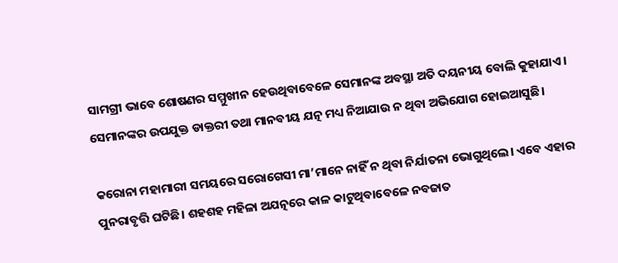ସାମଗ୍ରୀ ଭାବେ ଶୋଷଣର ସମ୍ମୁଖୀନ ହେଉଥିବାବେଳେ ସେମା‌ନଙ୍କ ଅବସ୍ଥା ଅତି ଦୟନୀୟ ବୋଲି କୁହାଯାଏ। ସେମାନଙ୍କର ଉପଯୁକ୍ତ ଡାକ୍ତରୀ ତଥା ମାନବୀୟ ଯତ୍ନ ମଧ୍ୟ ନିଆଯାଉ ନ ଥିବା ଅଭିଯୋଗ ହୋଇଆସୁଛି।

କରୋନା ମହାମାରୀ ସମୟରେ ସରୋଗେସୀ ମା’ମାନେ ନାହିଁ ନ ଥିବା ନିର୍ଯାତନା ଭୋଗୁଥିଲେ। ଏବେ ଏହାର ପୁନରାବୃତ୍ତି ଘଟିଛି। ଶହଶହ ମହିଳା ଅଯତ୍ନରେ କାଳ କାଟୁଥିବାବେଳେ ନବଜାତ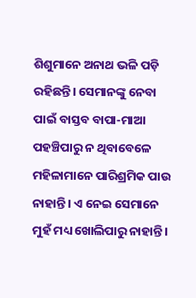ଶିଶୁମାନେ ଅନାଥ ଭଳି ପଡ଼ି ରହିଛନ୍ତି। ସେମାନଙ୍କୁ ନେବା ପାଇଁ ବାସ୍ତବ ବାପା-ମାଆ ପହଞ୍ଚିପାରୁ ନ ଥିବାବେଳେ ମହିଳାମାନେ ପାରିଶ୍ରମିକ ପାଉ ନାହାନ୍ତି। ଏ ନେଇ ସେମାନେ ମୁହଁ ମଧ୍ୟ ଖୋଲିପାରୁ ନାହାନ୍ତି।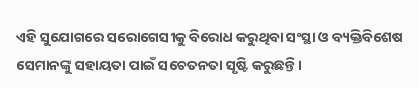ଏହି ସୁଯୋଗରେ ସରୋ‌ଗେସୀକୁ ବିରୋଧ କରୁଥିବା ସଂସ୍ଥା ଓ ବ୍ୟକ୍ତିବିଶେଷ ସେମାନଙ୍କୁ ସହାୟତା ପାଇଁ ସଚେତନତା ସୃଷ୍ଟି କରୁଛନ୍ତି।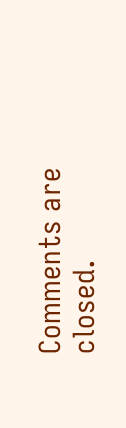Comments are closed.